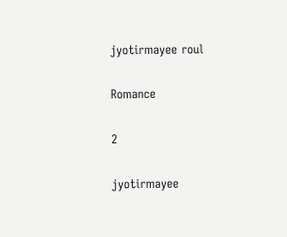jyotirmayee roul

Romance

2

jyotirmayee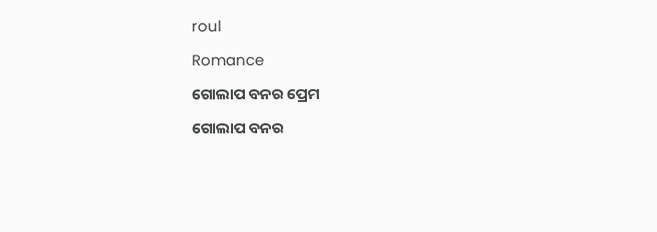roul

Romance

ଗୋଲାପ ବନର ପ୍ରେମ

ଗୋଲାପ ବନର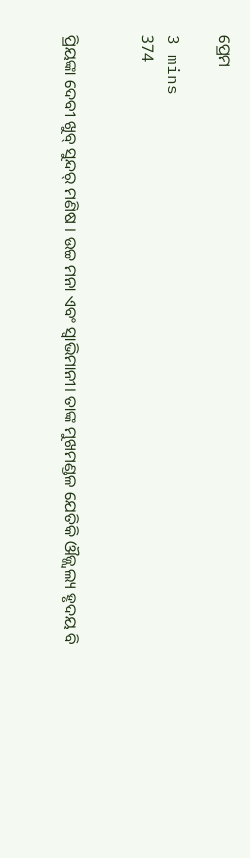ପ୍ରେମ

3 mins
374


ପ୍ରିୟଙ୍କା ଦେବୀ ଖୁବ୍ ସୁନ୍ଦର୍ ମଣିଷ । ଉଚ୍ଚ ମନା ଏବଂ ସ୍ୱାଭିମାନୀ। ତାଙ୍କ ମୁଖମଣ୍ଡଳ ଯେତିକି ଔଜ୍ଜ୍ୱଲ୍ୟ ହୃଦୟ ବି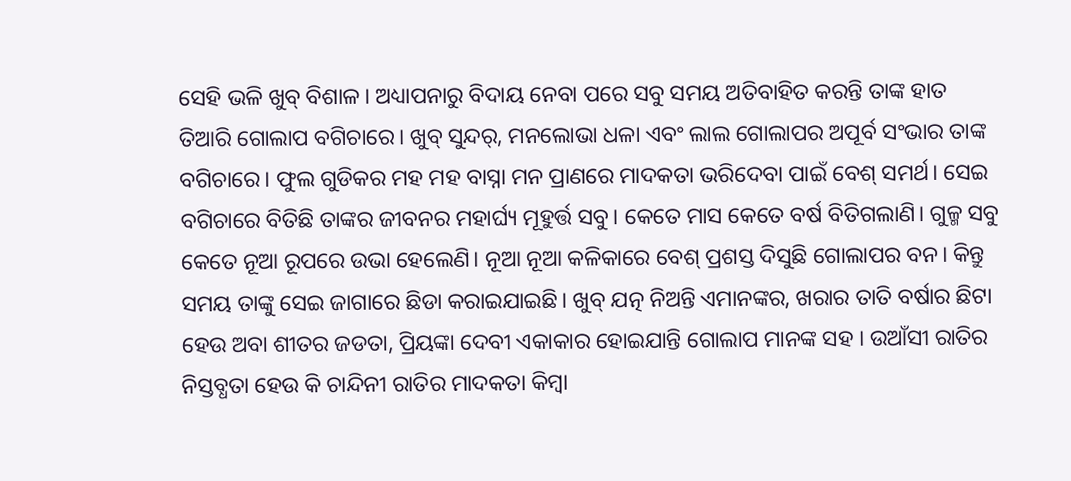ସେହି ଭଳି ଖୁବ୍ ବିଶାଳ। ଅଧ୍ୟାପନାରୁ ବିଦାୟ ନେବା ପରେ ସବୁ ସମୟ ଅତିବାହିତ କରନ୍ତି ତାଙ୍କ ହାତ ତିଆରି ଗୋଲାପ ବଗିଚାରେ। ଖୁବ୍ ସୁନ୍ଦର୍, ମନଲୋଭା ଧଳା ଏବଂ ଲାଲ ଗୋଲାପର ଅପୂର୍ବ ସଂଭାର ତାଙ୍କ ବଗିଚାରେ। ଫୁଲ ଗୁଡିକର ମହ ମହ ବାସ୍ନା ମନ ପ୍ରାଣରେ ମାଦକତା ଭରିଦେବା ପାଇଁ ବେଶ୍ ସମର୍ଥ। ସେଇ ବଗିଚାରେ ବିତିଛି ତାଙ୍କର ଜୀବନର ମହାର୍ଘ୍ୟ ମୂହୁର୍ତ୍ତ ସବୁ। କେତେ ମାସ କେତେ ବର୍ଷ ବିତିଗଲାଣି। ଗୁଳ୍ମ ସବୁ କେତେ ନୂଆ ରୂପରେ ଉଭା ହେଲେଣି। ନୂଆ ନୂଆ କଳିକାରେ ବେଶ୍ ପ୍ରଶସ୍ତ ଦିସୁଛି ଗୋଲାପର ବନ। କିନ୍ତୁ ସମୟ ତାଙ୍କୁ ସେଇ ଜାଗାରେ ଛିଡା କରାଇଯାଇଛି। ଖୁବ୍ ଯତ୍ନ ନିଅନ୍ତି ଏମାନଙ୍କର, ଖରାର ତାତି ବର୍ଷାର ଛିଟା ହେଉ ଅବା ଶୀତର ଜଡତା, ପ୍ରିୟଙ୍କା ଦେବୀ ଏକାକାର ହୋଇଯାନ୍ତି ଗୋଲାପ ମାନଙ୍କ ସହ । ଉଆଁସୀ ରାତିର ନିସ୍ତବ୍ଧତା ହେଉ କି ଚାନ୍ଦିନୀ ରାତିର ମାଦକତା କିମ୍ବା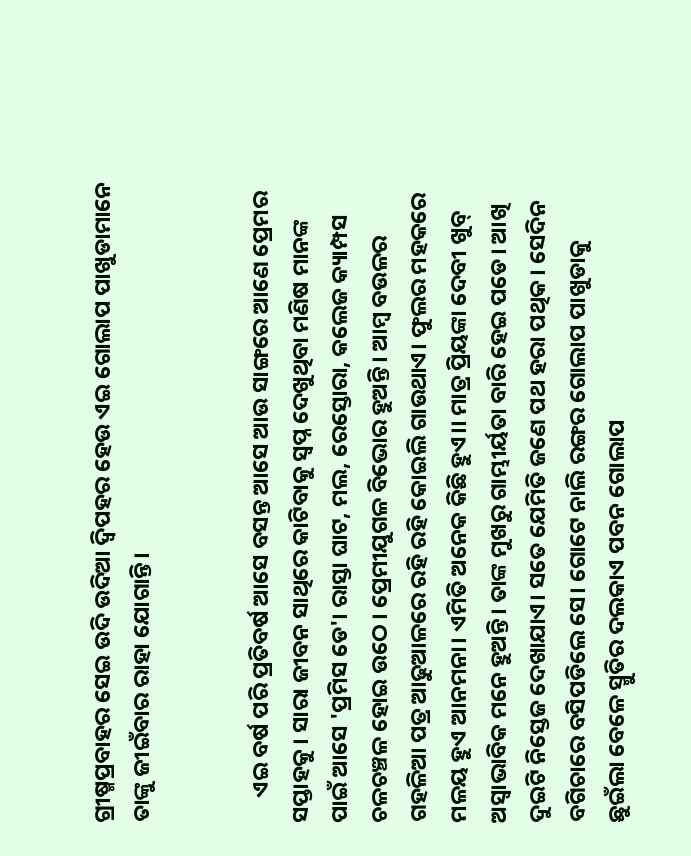ଗ୍ରୀଷ୍ମପ୍ରବାହର ସେଇ ଉଦି ଉଦିଆ ଦ୍ୱିପହର ହେଉ ଏଇ ଗୋଲାପ ପାଖୁଡାମାନେ ତାଙ୍କୁ ଜୀଇଁବାର ରାହା ଯୋଗାନ୍ତି।


     ଏଇ ବର୍ଷ ପରି ପ୍ରତିବର୍ଷ ଆସେ ବସନ୍ତ ଆସେ ଆଉ ସାଙ୍ଗରେ ଆଣେ ପ୍ରେମର ସପ୍ତାହକୁ। ସାରା ଜୀବନ ସାଥିରେ କାଟିବାକୁ ସ୍ୱପ୍ନ ଦେଖୁଥିବା ମଣିଷ ମାନଙ୍କ ପାଇଁ ଆସେ 'ପ୍ରମିସ ଡେ'। ରାସ୍ତା ଘାଟ, ମଲ, ରେସ୍ତୋରା, କଲେଜ କ୍ୟାମ୍ପସ ଚଳଚଞ୍ଚଳ ହୋଇ ଉଠେ । ପ୍ରେମୀଯୁଗଳ ବିଭୋର ହୁଅନ୍ତି। ଆମ୍ବ ବଉଳର ଗହଳିଆ ପତ୍ର ଆଢୁଆଳରେ ରହି ରହି କୋଇଲି ଗାଉଥାଏ। ଫୁଲର ମହକରେ ମଳୟ ହୁଏ ଆନମନା। ଏମିତି ଅନେକ କିଛି ହୁଏ।। ମାତ୍ର ପ୍ରିୟଙ୍କା ଦେବୀ ଖୁବ୍ ଅସ୍ୱାଭାବିକ ମନେ ହୁଅନ୍ତି। ତାଙ୍କ ମୁଖରୁ ଗାମ୍ଭୀର୍ୟତା ବାରି ହେଇ ପଡେ। ଆଖି ଦୁଇଟି ନିସ୍ତେଜ ଦେଖାଯାଏ। ସତେ ଯେମିତି ଜଣେ ପଥ ହରା ପଥିକ। ସେଦିନ ବଗିଚାରେ ବସିପଡିଲେ ସେ। ଗୋଟେ ନାଲି ରଙ୍ଗର ଗୋଲାପ ପାଖୁଡାକୁ ଛୁଇଁଲା ବେଳେ ସ୍ମୁତିର ଦଲକାଏ ପବନ ଗୋଲାପ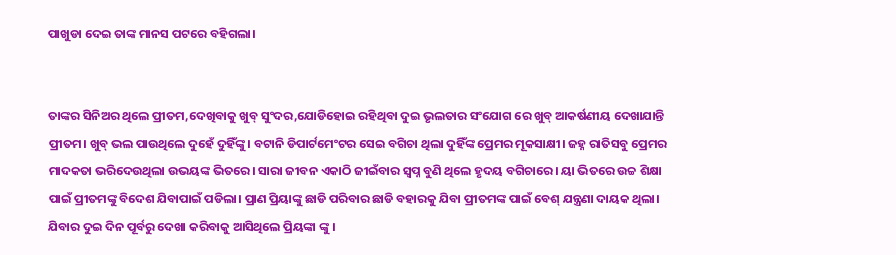ପାଖୁଡା ଦେଇ ତାଙ୍କ ମାନସ ପଟରେ ବହିଗଲା।


ତାଙ୍କର ସିନିଅର ଥିଲେ ପ୍ରୀତମ,ଦେଖିବାକୁ ଖୁବ୍ ସୁଂଦର,ଯୋଡିହୋଇ ରହିଥିବା ଦୁଇ ଭୃଲତାର ସଂଯୋଗ ରେ ଖୁବ୍ ଆକର୍ଷଣୀୟ ଦେଖାଯାନ୍ତି ପ୍ରୀତମ। ଖୁବ୍ ଭଲ ପାଉଥିଲେ ଦୁହେଁ ଦୁହିଁଙ୍କୁ। ବଟାନି ଡିପାର୍ଟମେଂଟର ସେଇ ବଗିଚା ଥିଲା ଦୁହିଁଙ୍କ ପ୍ରେମର ମୂକସାକ୍ଷୀ। ଜହ୍ନ ରାତିସବୁ ପ୍ରେମର ମାଦକତା ଭରିଦେଉଥିଲା ଉଭୟଙ୍କ ଭିତରେ। ସାରା ଜୀବନ ଏକାଠି ଜୀଇଁବାର ସ୍ବପ୍ନ ବୁଣି ଥିଲେ ହୃଦୟ ବଗିଚାରେ। ୟା ଭିତରେ ଉଚ୍ଚ ଶିକ୍ଷା ପାଇଁ ପ୍ରୀତମଙ୍କୁ ବିଦେଶ ଯିବାପାଇଁ ପଡିଲା। ପ୍ରାଣ ପ୍ରିୟାଙ୍କୁ ଛାଡି ପରିବାର ଛାଡି ବହାରକୁ ଯିବା ପ୍ରୀତମଙ୍କ ପାଇଁ ବେଶ୍ ଯନ୍ତ୍ରଣା ଦାୟକ ଥିଲା। ଯିବାର ଦୁଇ ଦିନ ପୂର୍ବରୁ ଦେଖା କରିବାକୁ ଆସିଥିଲେ ପ୍ରିୟଙ୍କା ଙ୍କୁ ।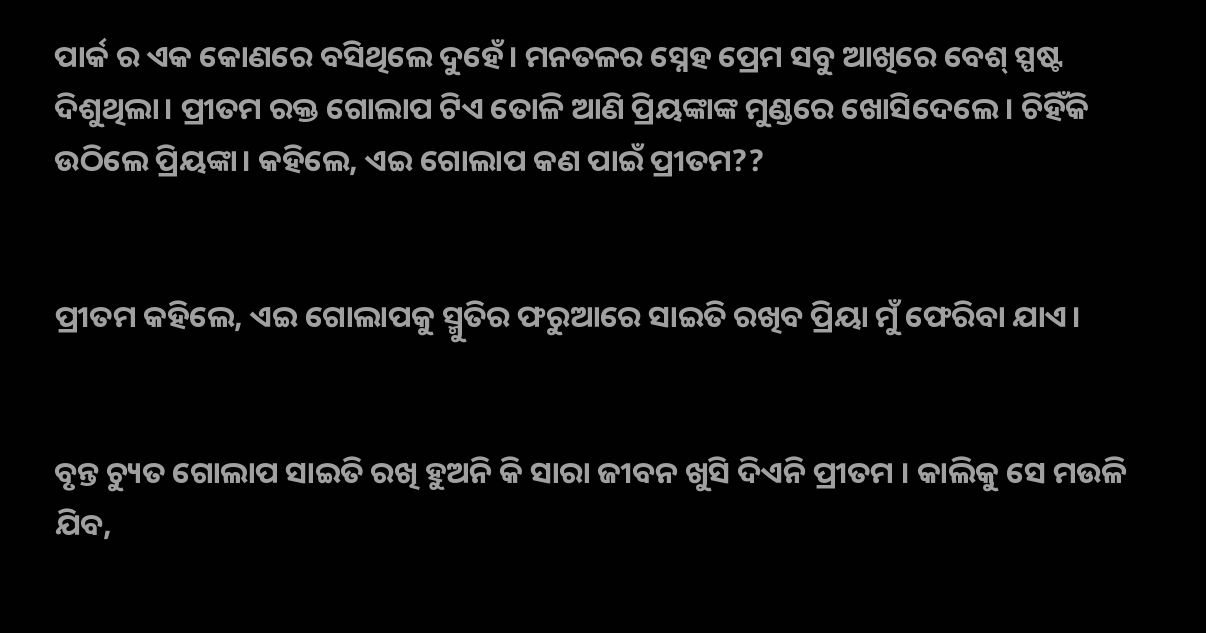ପାର୍କ ର ଏକ କୋଣରେ ବସିଥିଲେ ଦୁହେଁ। ମନତଳର ସ୍ନେହ ପ୍ରେମ ସବୁ ଆଖିରେ ବେଶ୍ ସ୍ପଷ୍ଟ ଦିଶୁଥିଲା। ପ୍ରୀତମ ରକ୍ତ ଗୋଲାପ ଟିଏ ତୋଳି ଆଣି ପ୍ରିୟଙ୍କାଙ୍କ ମୁଣ୍ଡରେ ଖୋସିଦେଲେ। ଚିହିଁକି ଉଠିଲେ ପ୍ରିୟଙ୍କା। କହିଲେ, ଏଇ ଗୋଲାପ କଣ ପାଇଁ ପ୍ରୀତମ??


ପ୍ରୀତମ କହିଲେ, ଏଇ ଗୋଲାପକୁ ସ୍ମୁତିର ଫରୁଆରେ ସାଇତି ରଖିବ ପ୍ରିୟା ମୁଁ ଫେରିବା ଯାଏ।


ବୃନ୍ତ ଚ୍ୟୁତ ଗୋଲାପ ସାଇତି ରଖି ହୁଅନି କି ସାରା ଜୀବନ ଖୁସି ଦିଏନି ପ୍ରୀତମ । କାଲିକୁ ସେ ମଉଳି ଯିବ,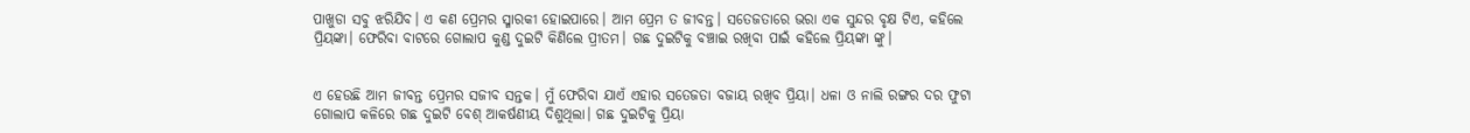ପାଖୁଡା ସବୁ ଝରିଯିବ। ଏ କଣ ପ୍ରେମର ସ୍ମାରକୀ ହୋଇପାରେ। ଆମ ପ୍ରେମ ତ ଜୀବନ୍ତ। ସତେଜତାରେ ଭରା ଏକ ସୁନ୍ଦର ବୃକ୍ଷ ଟିଏ, କହିଲେ ପ୍ରିୟଙ୍କା। ଫେରିବା ବାଟରେ ଗୋଲାପ କୁଣ୍ଡ ଦୁଇଟି କିଣିଲେ ପ୍ରୀତମ। ଗଛ ଦୁଇଟିକୁ ବଞ୍ଚାଇ ରଖିବା ପାଇଁ କହିଲେ ପ୍ରିୟଙ୍କା ଙ୍କୁ।


ଏ ହେଉଛି ଆମ ଜୀବନ୍ତ ପ୍ରେମର ସଜୀବ ସନ୍ତକ। ମୁଁ ଫେରିବା ଯାଏଁ ଏହାର ସତେଜତା ବଜାୟ ରଖିବ ପ୍ରିୟା। ଧଳା ଓ ନାଲି ରଙ୍ଗର ଦର ଫୁଟା ଗୋଲାପ କଳିରେ ଗଛ ଦୁଇଟି ବେଶ୍ ଆକର୍ଷଣୀୟ ଦିଶୁଥିଲା। ଗଛ ଦୁଇଟିକୁ ପ୍ରିୟା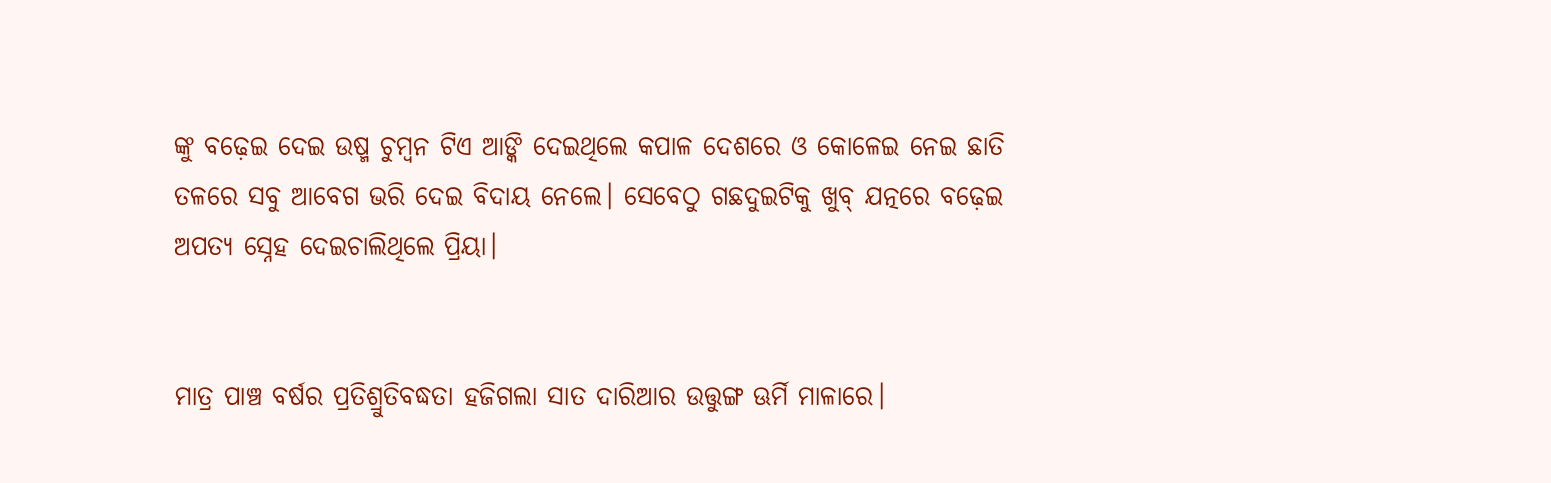ଙ୍କୁ ବଢ଼େଇ ଦେଇ ଉଷ୍ମ ଚୁମ୍ବନ ଟିଏ ଆଙ୍କି ଦେଇଥିଲେ କପାଳ ଦେଶରେ ଓ କୋଳେଇ ନେଇ ଛାତି ତଳରେ ସବୁ ଆବେଗ ଭରି ଦେଇ ବିଦାୟ ନେଲେ। ସେବେଠୁ ଗଛଦୁଇଟିକୁ ଖୁବ୍ ଯତ୍ନରେ ବଢ଼େଇ ଅପତ୍ୟ ସ୍ନେହ ଦେଇଚାଲିଥିଲେ ପ୍ରିୟା।


ମାତ୍ର ପାଞ୍ଚ ବର୍ଷର ପ୍ରତିଶ୍ରୁତିବଦ୍ଧତା ହଜିଗଲା ସାତ ଦାରିଆର ଉତ୍ତୁଙ୍ଗ ଊର୍ମି ମାଳାରେ।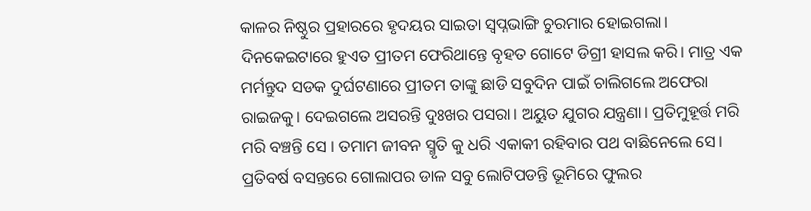କାଳର ନିଷ୍ଠୁର ପ୍ରହାରରେ ହୃଦୟର ସାଇତା ସ୍ବପ୍ନଭାଙ୍ଗି ଚୁରମାର ହୋଇଗଲା। ଦିନକେଇଟାରେ ହୁଏତ ପ୍ରୀତମ ଫେରିଥାନ୍ତେ ବୃହତ ଗୋଟେ ଡିଗ୍ରୀ ହାସଲ କରି। ମାତ୍ର ଏକ ମର୍ମନ୍ତୁଦ ସଡକ ଦୁର୍ଘଟଣାରେ ପ୍ରୀତମ ତାଙ୍କୁ ଛାଡି ସବୁଦିନ ପାଇଁ ଚାଲିଗଲେ ଅଫେରା ରାଇଜକୁ। ଦେଇଗଲେ ଅସରନ୍ତି ଦୁଃଖର ପସରା। ଅୟୁତ ଯୁଗର ଯନ୍ତ୍ରଣା। ପ୍ରତିମୁହୂର୍ତ୍ତ ମରି ମରି ବଞ୍ଚନ୍ତି ସେ । ତମାମ ଜୀବନ ସ୍ମୃତି କୁ ଧରି ଏକାକୀ ରହିବାର ପଥ ବାଛିନେଲେ ସେ। ପ୍ରତିବର୍ଷ ବସନ୍ତରେ ଗୋଲାପର ଡାଳ ସବୁ ଲୋଟିପଡନ୍ତି ଭୂମିରେ ଫୁଲର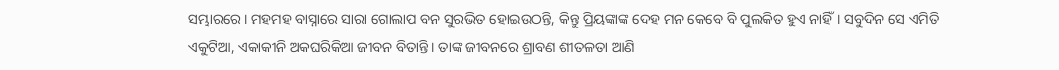ସମ୍ଭାରରେ। ମହମହ ବାସ୍ନାରେ ସାରା ଗୋଲାପ ବନ ସୁରଭିତ ହୋଇଉଠନ୍ତି, କିନ୍ତୁ ପ୍ରିୟଙ୍କାଙ୍କ ଦେହ ମନ କେବେ ବି ପୁଲକିତ ହୁଏ ନାହିଁ। ସବୁଦିନ ସେ ଏମିତି ଏକୁଟିଆ, ଏକାକୀନି ଅକଘରିକିଆ ଜୀବନ ବିତାନ୍ତି। ତାଙ୍କ ଜୀବନରେ ଶ୍ରାବଣ ଶୀତଳତା ଆଣି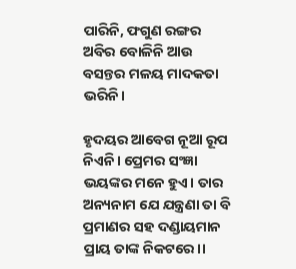ପାରିନି, ଫଗୁଣ ରଙ୍ଗର ଅବିର ବୋଳିନି ଆଉ ବସନ୍ତର ମଳୟ ମାଦକତା ଭରିନି।

ହୃଦୟର ଆବେଗ ନୂଆ ରୂପ ନିଏନି। ପ୍ରେମର ସଂଜ୍ଞା ଭୟଙ୍କର ମନେ ହୁଏ। ତାର ଅନ୍ୟନାମ ଯେ ଯନ୍ତ୍ରଣା ତା ବି ପ୍ରମାଣର ସହ ଦଣ୍ଡାୟମାନ ପ୍ରାୟ ତାଙ୍କ ନିକଟରେ।।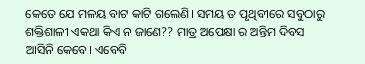କେତେ ଯେ ମଳୟ ବାଟ କାଟି ଗଲେଣି। ସମୟ ତ ପୃଥିବୀରେ ସବୁଠାରୁ ଶକ୍ତିଶାଳୀ ଏକଥା କିଏ ନ ଜାଣେ?? ମାତ୍ର ଅପେକ୍ଷା ର ଅନ୍ତିମ ଦିବସ ଆସିନି କେବେ। ଏବେବି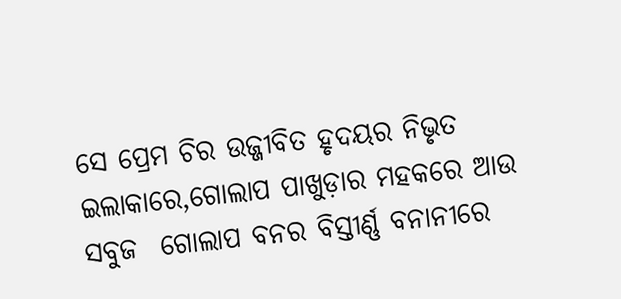ସେ ପ୍ରେମ ଚିର ଉଜ୍ଜୀବିତ ହୃଦୟର ନିଭୃତ ଇଲାକାରେ,ଗୋଲାପ ପାଖୁଡ଼ାର ମହକରେ ଆଉ ସବୁଜ  ଗୋଲାପ ବନର ବିସ୍ତୀର୍ଣ୍ଣ ବନାନୀରେ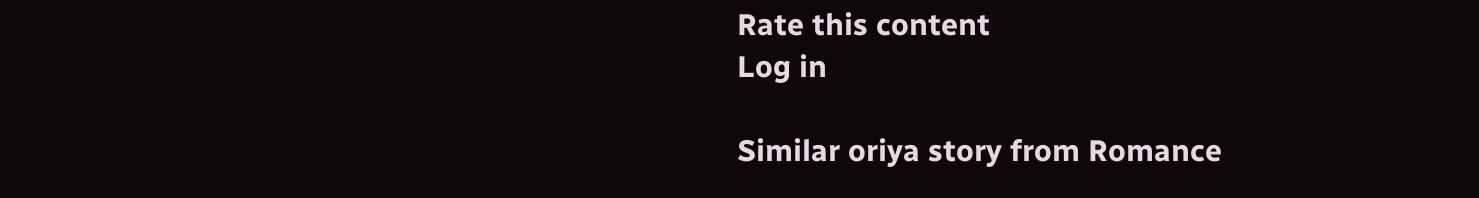Rate this content
Log in

Similar oriya story from Romance